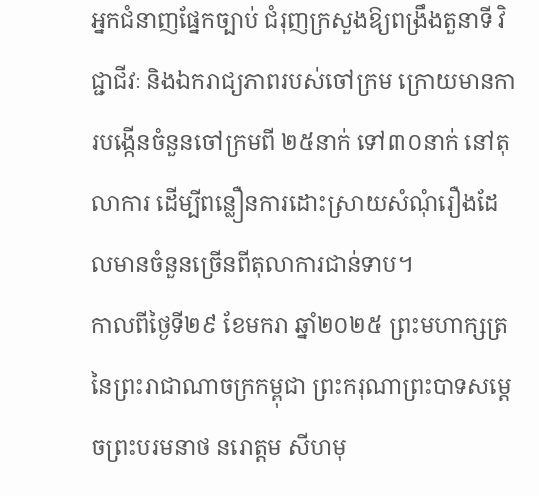អ្នកជំនាញផ្នែកច្បាប់ ជំរុញក្រសួងឱ្យពង្រឹងតួនាទី វិជ្ជាជីវៈ និងឯករាជ្យភាពរបស់ចៅក្រម ក្រោយមានការបង្កើនចំនួនចៅក្រមពី ២៥នាក់ ទៅ៣០នាក់ នៅតុលាការ ដើម្បីពន្លឿនការដោះស្រាយសំណុំរឿងដែលមានចំនួនច្រើនពីតុលាការជាន់ទាប។
កាលពីថ្ងៃទី២៩ ខែមករា ឆ្នាំ២០២៥ ព្រះមហាក្សត្រនៃព្រះរាជាណាចក្រកម្ពុជា ព្រះករុណាព្រះបាទសម្តេចព្រះបរមនាថ នរោត្តម សីហមុ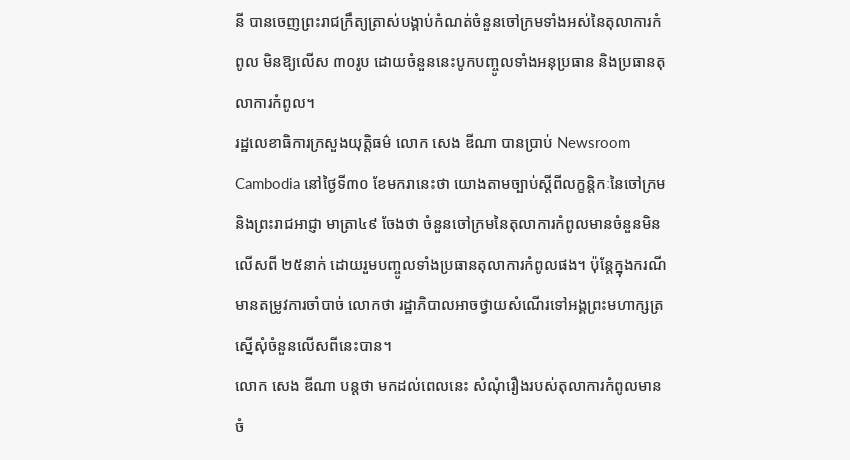នី បានចេញព្រះរាជក្រឹត្យត្រាស់បង្គាប់កំណត់ចំនួនចៅក្រមទាំងអស់នៃតុលាការកំពូល មិនឱ្យលើស ៣០រូប ដោយចំនួននេះបូកបញ្ចូលទាំងអនុប្រធាន និងប្រធានតុលាការកំពូល។
រដ្ឋលេខាធិការក្រសួងយុត្តិធម៌ លោក សេង ឌីណា បានប្រាប់ Newsroom Cambodia នៅថ្ងៃទី៣០ ខែមករានេះថា យោងតាមច្បាប់ស្តីពីលក្ខន្តិកៈនៃចៅក្រម និងព្រះរាជអាជ្ញា មាត្រា៤៩ ចែងថា ចំនួនចៅក្រមនៃតុលាការកំពូលមានចំនួនមិនលើសពី ២៥នាក់ ដោយរួមបញ្ចូលទាំងប្រធានតុលាការកំពូលផង។ ប៉ុន្តែក្នុងករណីមានតម្រូវការចាំបាច់ លោកថា រដ្ឋាភិបាលអាចថ្វាយសំណើរទៅអង្គព្រះមហាក្សត្រ ស្នើសុំចំនួនលើសពីនេះបាន។
លោក សេង ឌីណា បន្តថា មកដល់ពេលនេះ សំណុំរឿងរបស់តុលាការកំពូលមានចំ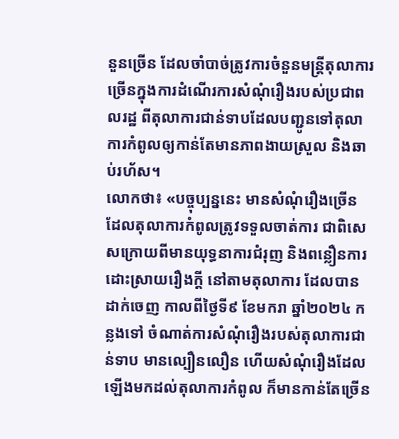នួនច្រើន ដែលចាំបាច់ត្រូវការចំនួនមន្ត្រីតុលាការច្រើនក្នុងការដំណើរការសំណុំរឿងរបស់ប្រជាពលរដ្ឋ ពីតុលាការជាន់ទាបដែលបញ្ជូនទៅតុលាការកំពូលឲ្យកាន់តែមានភាពងាយស្រួល និងឆាប់រហ័ស។
លោកថា៖ «បច្ចុប្បន្ននេះ មានសំណុំរឿងច្រើន ដែលតុលាការកំពូលត្រូវទទួលចាត់ការ ជាពិសេសក្រោយពីមានយុទ្ធនាការជំរុញ និងពន្លឿនការដោះស្រាយរឿងក្តី នៅតាមតុលាការ ដែលបានដាក់ចេញ កាលពីថ្ងៃទី៩ ខែមករា ឆ្នាំ២០២៤ កន្លងទៅ ចំណាត់ការសំណុំរឿងរបស់តុលាការជាន់ទាប មានល្បឿនលឿន ហើយសំណុំរឿងដែលឡើងមកដល់តុលាការកំពូល ក៏មានកាន់តែច្រើន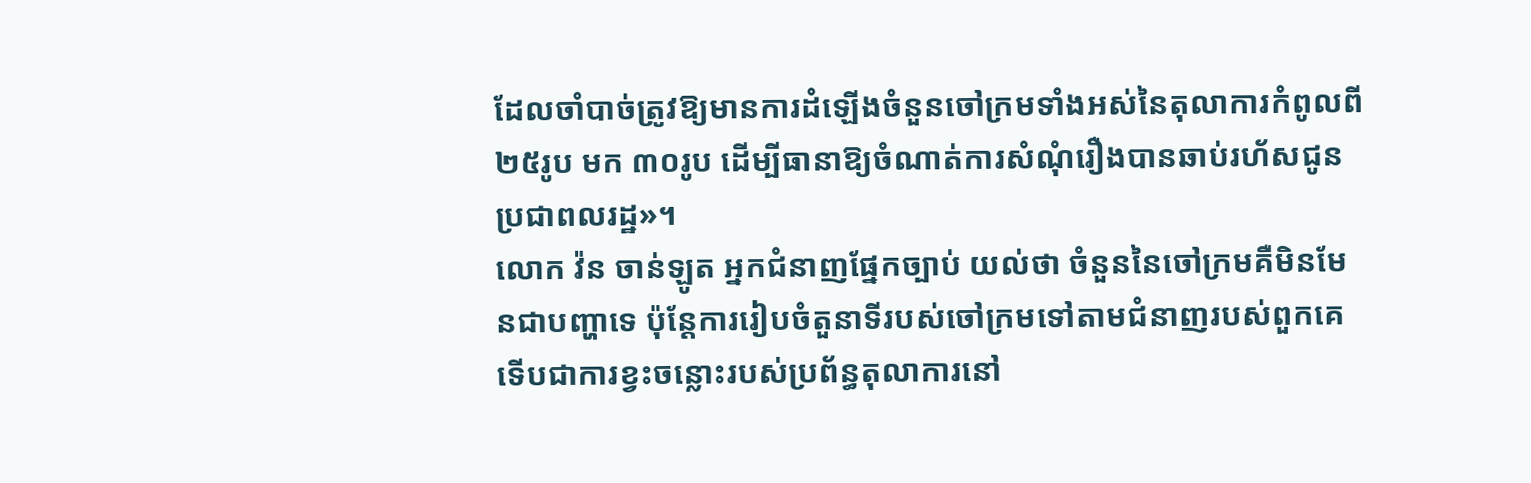ដែលចាំបាច់ត្រូវឱ្យមានការដំឡើងចំនួនចៅក្រមទាំងអស់នៃតុលាការកំពូលពី ២៥រូប មក ៣០រូប ដើម្បីធានាឱ្យចំណាត់ការសំណុំរឿងបានឆាប់រហ័សជូនប្រជាពលរដ្ឋ»។
លោក វ៉ន ចាន់ឡូត អ្នកជំនាញផ្នែកច្បាប់ យល់ថា ចំនួននៃចៅក្រមគឺមិនមែនជាបញ្ហាទេ ប៉ុន្តែការរៀបចំតួនាទីរបស់ចៅក្រមទៅតាមជំនាញរបស់ពួកគេ ទើបជាការខ្វះចន្លោះរបស់ប្រព័ន្ធតុលាការនៅ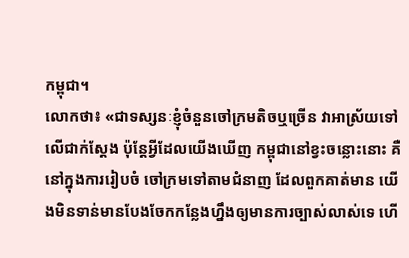កម្ពុជា។
លោកថា៖ «ជាទស្សនៈខ្ញុំចំនួនចៅក្រមតិចឬច្រើន វាអាស្រ័យទៅលើជាក់ស្តែង ប៉ុន្តែអ្វីដែលយើងឃើញ កម្ពុជានៅខ្វះចន្លោះនោះ គឺនៅក្នុងការរៀបចំ ចៅក្រមទៅតាមជំនាញ ដែលពួកគាត់មាន យើងមិនទាន់មានបែងចែកកន្លែងហ្នឹងឲ្យមានការច្បាស់លាស់ទេ ហើ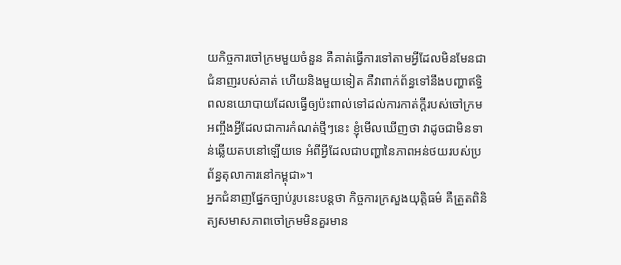យកិច្ចការចៅក្រមមួយចំនួន គឺគាត់ធ្វើការទៅតាមអ្វីដែលមិនមែនជាជំនាញរបស់គាត់ ហើយនិងមួយទៀត គឺវាពាក់ព័ន្ធទៅនឹងបញ្ហាឥទ្ធិពលនយោបាយដែលធ្វើឲ្យប៉ះពាល់ទៅដល់ការកាត់ក្តីរបស់ចៅក្រម អញ្ចឹងអ្វីដែលជាការកំណត់ថ្មីៗនេះ ខ្ញុំមើលឃើញថា វាដូចជាមិនទាន់ឆ្លើយតបនៅឡើយទេ អំពីអ្វីដែលជាបញ្ហានៃភាពអន់ថយរបស់ប្រព័ន្ធតុលាការនៅកម្ពុជា»។
អ្នកជំនាញផ្នែកច្បាប់រូបនេះបន្តថា កិច្ចការក្រសួងយុត្តិធម៌ គឺត្រួតពិនិត្យសមាសភាពចៅក្រមមិនគួរមាន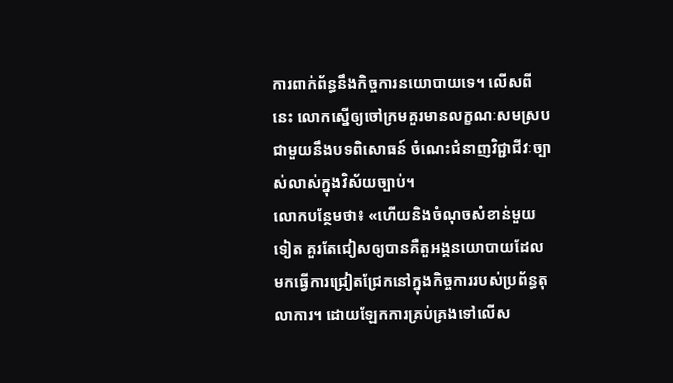ការពាក់ព័ន្ធនឹងកិច្ចការនយោបាយទេ។ លើសពីនេះ លោកស្នើឲ្យចៅក្រមគួរមានលក្ខណៈសមស្របជាមួយនឹងបទពិសោធន៍ ចំណេះជំនាញវិជ្ជាជីវៈច្បាស់លាស់ក្នុងវិស័យច្បាប់។
លោកបន្ថែមថា៖ «ហើយនិងចំណុចសំខាន់មួយទៀត គួរតែជៀសឲ្យបានគឺតួអង្គនយោបាយដែលមកធ្វើការជ្រៀតជ្រែកនៅក្នុងកិច្ចការរបស់ប្រព័ន្ធតុលាការ។ ដោយឡែកការគ្រប់គ្រងទៅលើស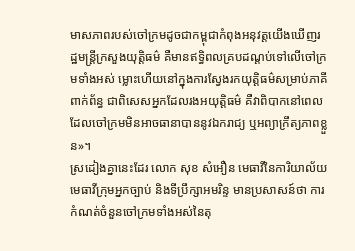មាសភាពរបស់ចៅក្រមដូចជាកម្ពុជាកំពុងអនុវត្តយើងឃើញរដ្ឋមន្រ្តីក្រសួងយុត្តិធម៌ គឺមានឥទ្ធិពលគ្របដណ្តប់ទៅលើចៅក្រមទាំងអស់ ម្លោះហើយនៅក្នុងការស្វែងរកយុត្តិធម៌សម្រាប់ភាគីពាក់ព័ន្ធ ជាពិសេសអ្នកដែលរងអយុត្តិធម៌ គឺវាពិបាកនៅពេលដែលចៅក្រមមិនអាចធានាបាននូវឯករាជ្យ ឬអព្យាក្រឹត្យភាពខ្លួន»។
ស្រដៀងគ្នានេះដែរ លោក សុខ សំអឿន មេធាវីនៃការិយាល័យមេធាវីក្រុមអ្នកច្បាប់ និងទីប្រឹក្សាអមរិន្ទ មានប្រសាសន៍ថា ការកំណត់ចំនួនចៅក្រមទាំងអស់នៃតុ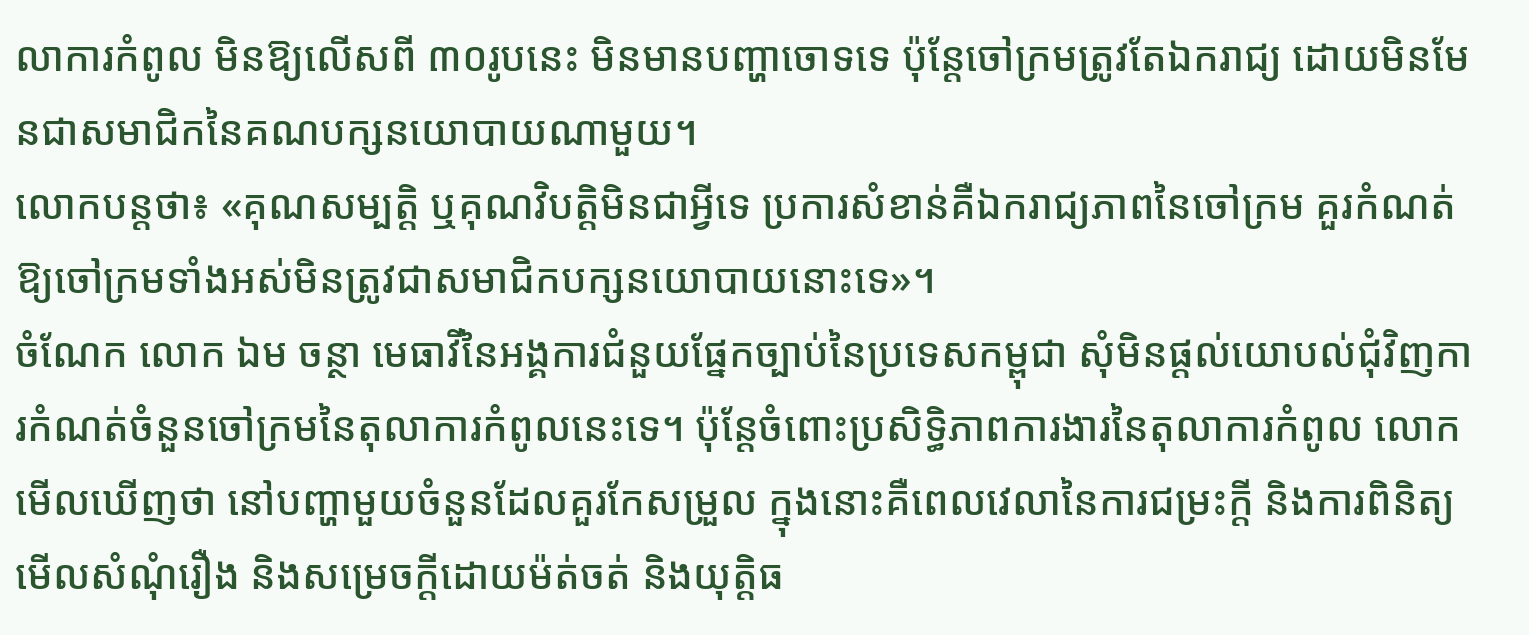លាការកំពូល មិនឱ្យលើសពី ៣០រូបនេះ មិនមានបញ្ហាចោទទេ ប៉ុន្តែចៅក្រមត្រូវតែឯករាជ្យ ដោយមិនមែនជាសមាជិកនៃគណបក្សនយោបាយណាមួយ។
លោកបន្តថា៖ «គុណសម្បត្តិ ឬគុណវិបត្តិមិនជាអ្វីទេ ប្រការសំខាន់គឺឯករាជ្យភាពនៃចៅក្រម គួរកំណត់ឱ្យចៅក្រមទាំងអស់មិនត្រូវជាសមាជិកបក្សនយោបាយនោះទេ»។
ចំណែក លោក ឯម ចន្ថា មេធាវីនៃអង្គការជំនួយផ្នែកច្បាប់នៃប្រទេសកម្ពុជា សុំមិនផ្តល់យោបល់ជុំវិញការកំណត់ចំនួនចៅក្រមនៃតុលាការកំពូលនេះទេ។ ប៉ុន្ដែចំពោះប្រសិទ្ធិភាពការងារនៃតុលាការកំពូល លោកមើលឃើញថា នៅបញ្ហាមួយចំនួនដែលគួរកែសម្រួល ក្នុងនោះគឺពេលវេលានៃការជម្រះក្តី និងការពិនិត្យមើលសំណុំរឿង និងសម្រេចក្តីដោយម៉ត់ចត់ និងយុត្តិធ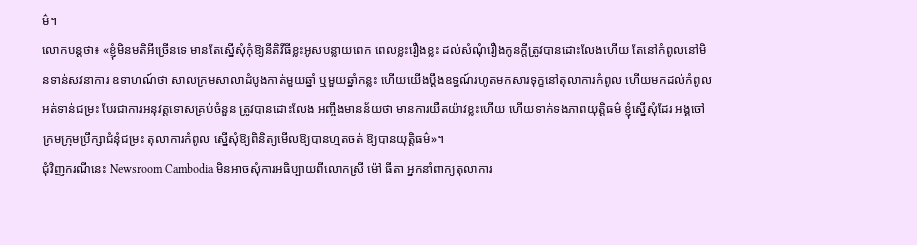ម៌។
លោកបន្តថា៖ «ខ្ញុំមិនមតិអីច្រើនទេ មានតែស្នើសុំកុំឱ្យនីតិវីធីខ្លះអូសបន្លាយពេក ពេលខ្លះរឿងខ្លះ ដល់សំណុំរឿងកូនក្តីត្រូវបានដោះលែងហើយ តែនៅកំពូលនៅមិនទាន់សវនាការ ឧទាហណ៍ថា សាលក្រមសាលាដំបូងកាត់មួយឆ្នាំ ឬមួយឆ្នាំកន្លះ ហើយយើងប្តឹងឧទ្ធណ៍រហូតមកសារទុក្ខនៅតុលាការកំពូល ហើយមកដល់កំពូលអត់ទាន់ជម្រះ បែរជាការអនុវត្តទោសគ្រប់ចំនួន ត្រូវបានដោះលែង អញ្ចឹងមានន័យថា មានការយឺតយ៉ាវខ្លះហើយ ហើយទាក់ទងភាពយុត្តិធម៌ ខ្ញុំស្នើសុំដែរ អង្គចៅក្រមក្រុមប្រឹក្សាជំនុំជម្រះ តុលាការកំពូល ស្នើសុំឱ្យពិនិត្យមើលឱ្យបានហ្មតចត់ ឱ្យបានយុត្តិធម៌»។
ជុំវិញករណីនេះ Newsroom Cambodia មិនអាចសុំការអធិប្បាយពីលោកស្រី ម៉ៅ ធីតា អ្នកនាំពាក្យតុលាការ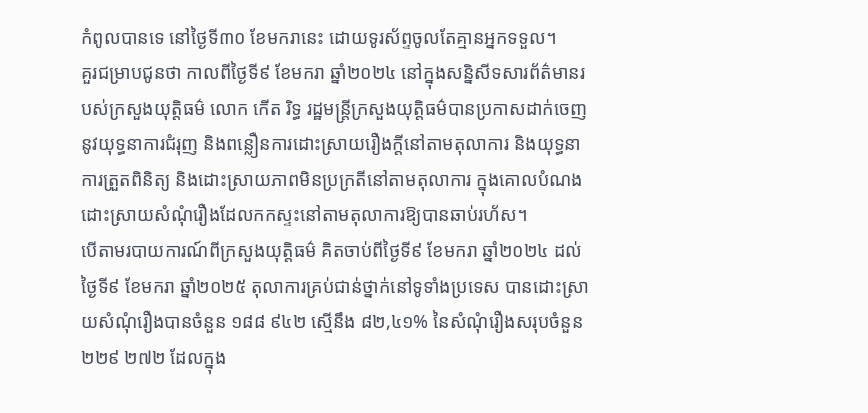កំពូលបានទេ នៅថ្ងៃទី៣០ ខែមករានេះ ដោយទូរស័ព្ទចូលតែគ្មានអ្នកទទួល។
គួរជម្រាបជូនថា កាលពីថ្ងៃទី៩ ខែមករា ឆ្នាំ២០២៤ នៅក្នុងសន្និសីទសារព័ត៌មានរបស់ក្រសួងយុត្តិធម៌ លោក កើត រិទ្ធ រដ្ឋមន្ត្រីក្រសួងយុត្តិធម៌បានប្រកាសដាក់ចេញនូវយុទ្ធនាការជំរុញ និងពន្លឿនការដោះស្រាយរឿងក្តីនៅតាមតុលាការ និងយុទ្ធនាការត្រួតពិនិត្យ និងដោះស្រាយភាពមិនប្រក្រតីនៅតាមតុលាការ ក្នុងគោលបំណងដោះស្រាយសំណុំរឿងដែលកកស្ទះនៅតាមតុលាការឱ្យបានឆាប់រហ័ស។
បើតាមរបាយការណ៍ពីក្រសួងយុត្តិធម៌ គិតចាប់ពីថ្ងៃទី៩ ខែមករា ឆ្នាំ២០២៤ ដល់ថ្ងៃទី៩ ខែមករា ឆ្នាំ២០២៥ តុលាការគ្រប់ជាន់ថ្នាក់នៅទូទាំងប្រទេស បានដោះស្រាយសំណុំរឿងបានចំនួន ១៨៨ ៩៤២ ស្មើនឹង ៨២,៤១% នៃសំណុំរឿងសរុបចំនួន ២២៩ ២៧២ ដែលក្នុង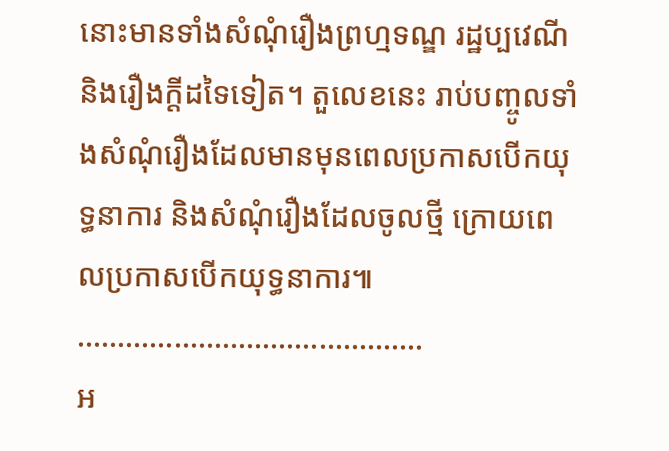នោះមានទាំងសំណុំរឿងព្រហ្មទណ្ឌ រដ្ឋប្បវេណី និងរឿងក្ដីដទៃទៀត។ តួលេខនេះ រាប់បញ្ចូលទាំងសំណុំរឿងដែលមានមុនពេលប្រកាសបើកយុទ្ធនាការ និងសំណុំរឿងដែលចូលថ្មី ក្រោយពេលប្រកាសបើកយុទ្ធនាការ៕
…………………………………….
អ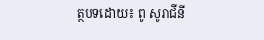ត្ថបទដោយ៖ ពូ សូរាជីនី